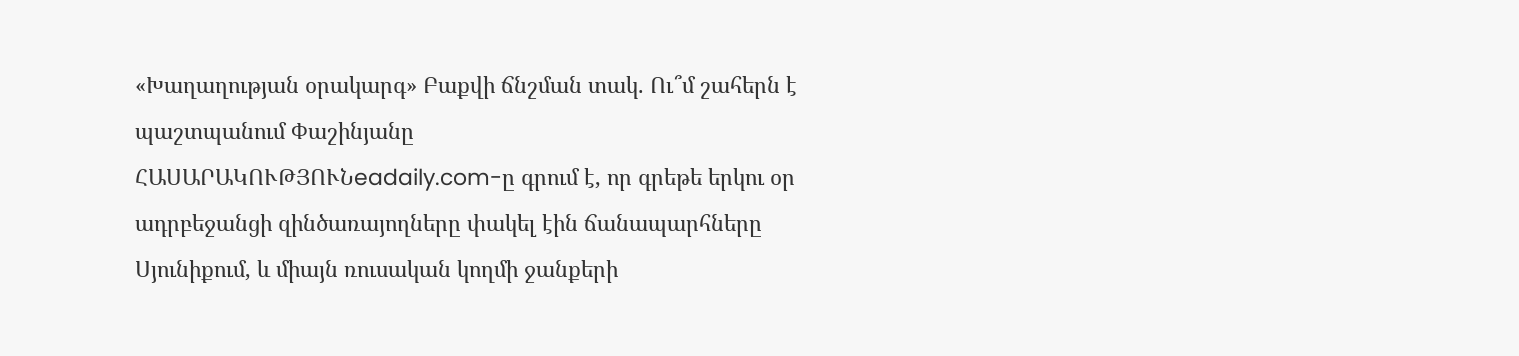«Խաղաղության օրակարգ» Բաքվի ճնշման տակ. Ու՞մ շահերն է պաշտպանում Փաշինյանը
ՀԱՍԱՐԱԿՈՒԹՅՈՒՆeadaily.com-ը գրում է, որ գրեթե երկու օր ադրբեջանցի զինծառայողները փակել էին ճանապարհները Սյունիքում, և միայն ռուսական կողմի ջանքերի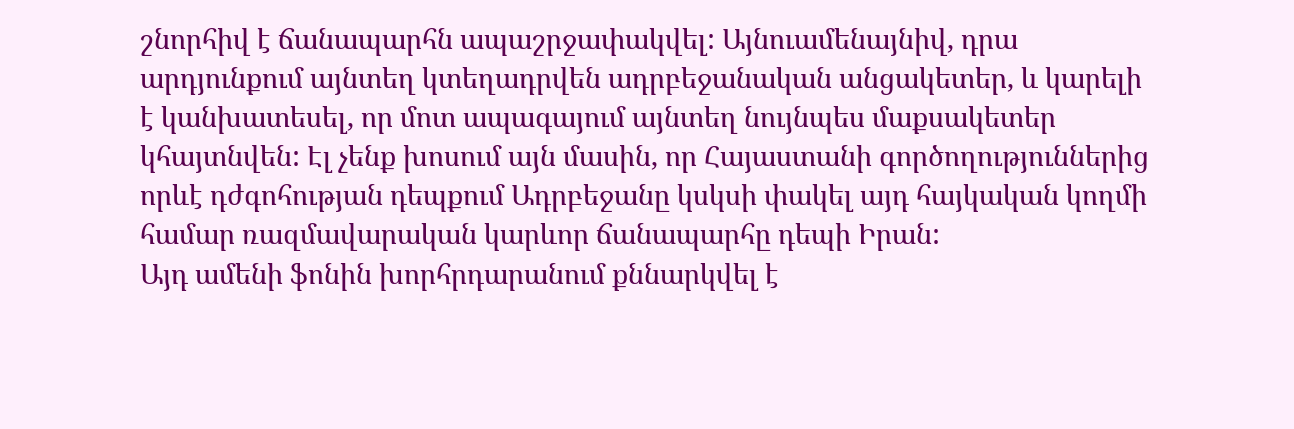շնորհիվ է ճանապարհն ապաշրջափակվել: Այնուամենայնիվ, դրա արդյունքում այնտեղ կտեղադրվեն ադրբեջանական անցակետեր, և կարելի է կանխատեսել, որ մոտ ապագայում այնտեղ նույնպես մաքսակետեր կհայտնվեն: Էլ չենք խոսում այն մասին, որ Հայաստանի գործողություններից որևէ դժգոհության դեպքում Ադրբեջանը կսկսի փակել այդ հայկական կողմի համար ռազմավարական կարևոր ճանապարհը դեպի Իրան:
Այդ ամենի ֆոնին խորհրդարանում քննարկվել է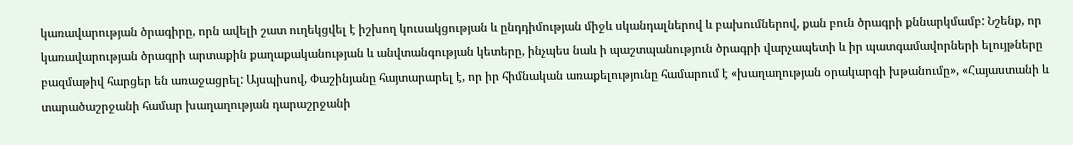կառավարության ծրագիրը, որն ավելի շատ ուղեկցվել է իշխող կուսակցության և ընդդիմության միջև սկանդալներով և բախումներով, քան բուն ծրագրի քննարկմամբ: Նշենք, որ կառավարության ծրագրի արտաքին քաղաքականության և անվտանգության կետերը, ինչպես նաև ի պաշտպանություն ծրագրի վարչապետի և իր պատգամավորների ելույթները բազմաթիվ հարցեր են առաջացրել: Այսպիսով, Փաշինյանը հայտարարել է, որ իր հիմնական առաքելությունը համարում է «խաղաղության օրակարգի խթանումը», «Հայաստանի և տարածաշրջանի համար խաղաղության դարաշրջանի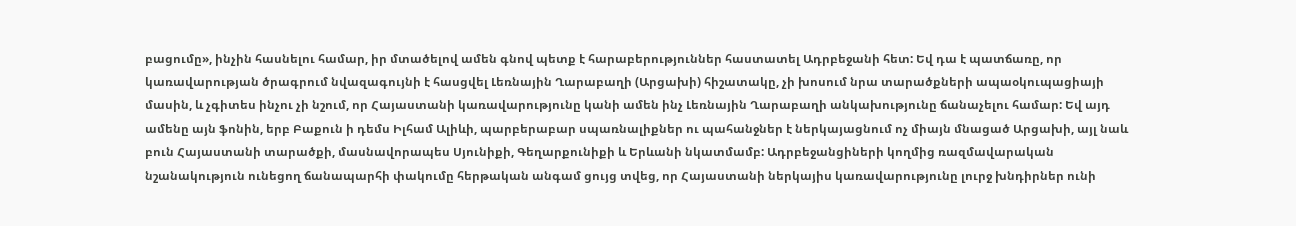բացումը», ինչին հասնելու համար, իր մտածելով ամեն գնով պետք է հարաբերություններ հաստատել Ադրբեջանի հետ: Եվ դա է պատճառը, որ կառավարության ծրագրում նվազագույնի է հասցվել Լեռնային Ղարաբաղի (Արցախի) հիշատակը, չի խոսում նրա տարածքների ապաօկուպացիայի մասին, և չգիտես ինչու չի նշում, որ Հայաստանի կառավարությունը կանի ամեն ինչ Լեռնային Ղարաբաղի անկախությունը ճանաչելու համար: Եվ այդ ամենը այն ֆոնին, երբ Բաքուն ի դեմս Իլհամ Ալիևի, պարբերաբար սպառնալիքներ ու պահանջներ է ներկայացնում ոչ միայն մնացած Արցախի, այլ նաև բուն Հայաստանի տարածքի, մասնավորապես Սյունիքի, Գեղարքունիքի և Երևանի նկատմամբ: Ադրբեջանցիների կողմից ռազմավարական նշանակություն ունեցող ճանապարհի փակումը հերթական անգամ ցույց տվեց, որ Հայաստանի ներկայիս կառավարությունը լուրջ խնդիրներ ունի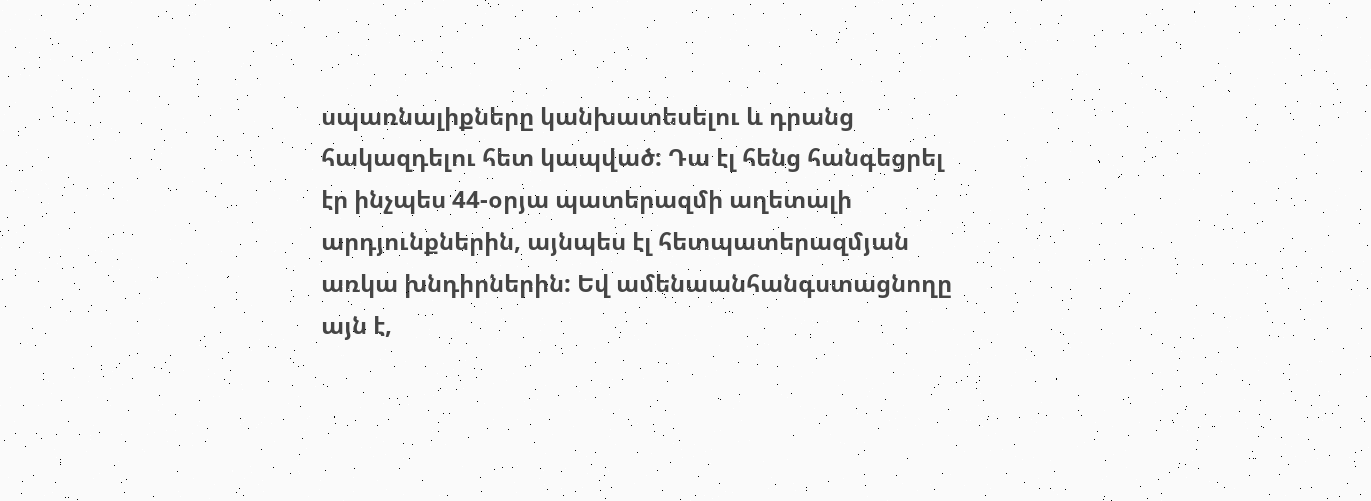սպառնալիքները կանխատեսելու և դրանց հակազդելու հետ կապված: Դա էլ հենց հանգեցրել էր ինչպես 44-օրյա պատերազմի աղետալի արդյունքներին, այնպես էլ հետպատերազմյան առկա խնդիրներին: Եվ ամենաանհանգստացնողը այն է,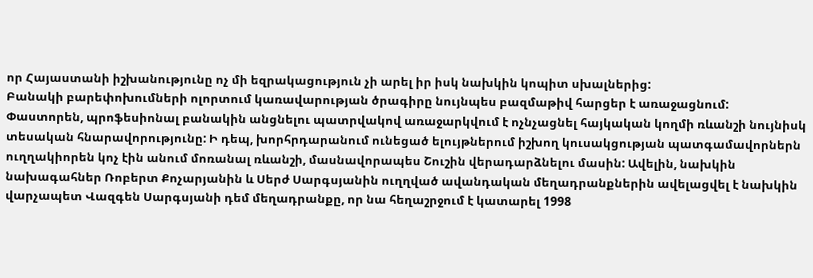որ Հայաստանի իշխանությունը ոչ մի եզրակացություն չի արել իր իսկ նախկին կոպիտ սխալներից:
Բանակի բարեփոխումների ոլորտում կառավարության ծրագիրը նույնպես բազմաթիվ հարցեր է առաջացնում: Փաստորեն, պրոֆեսիոնալ բանակին անցնելու պատրվակով առաջարկվում է ոչնչացնել հայկական կողմի ռևանշի նույնիսկ տեսական հնարավորությունը: Ի դեպ, խորհրդարանում ունեցած ելույթներում իշխող կուսակցության պատգամավորներն ուղղակիորեն կոչ էին անում մոռանալ ռևանշի, մասնավորապես Շուշին վերադարձնելու մասին: Ավելին, նախկին նախագահներ Ռոբերտ Քոչարյանին և Սերժ Սարգսյանին ուղղված ավանդական մեղադրանքներին ավելացվել է նախկին վարչապետ Վազգեն Սարգսյանի դեմ մեղադրանքը, որ նա հեղաշրջում է կատարել 1998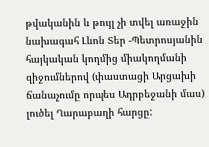թվականին և թույլ չի տվել առաջին նախագահ Լևոն Տեր -Պետրոսյանին հայկական կողմից միակողմանի զիջումներով (փաստացի Արցախի ճանաչումը որպես Ադրբեջանի մաս) լուծել Ղարաբաղի հարցը: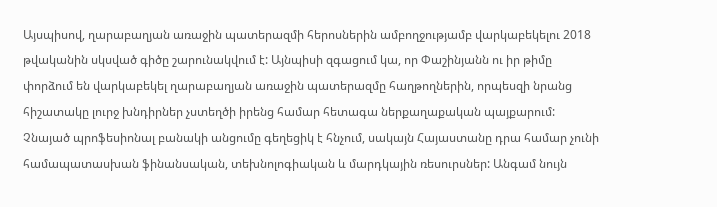Այսպիսով, ղարաբաղյան առաջին պատերազմի հերոսներին ամբողջությամբ վարկաբեկելու 2018 թվականին սկսված գիծը շարունակվում է: Այնպիսի զգացում կա, որ Փաշինյանն ու իր թիմը փորձում են վարկաբեկել ղարաբաղյան առաջին պատերազմը հաղթողներին, որպեսզի նրանց հիշատակը լուրջ խնդիրներ չստեղծի իրենց համար հետագա ներքաղաքական պայքարում: Չնայած պրոֆեսիոնալ բանակի անցումը գեղեցիկ է հնչում, սակայն Հայաստանը դրա համար չունի համապատասխան ֆինանսական, տեխնոլոգիական և մարդկային ռեսուրսներ: Անգամ նույն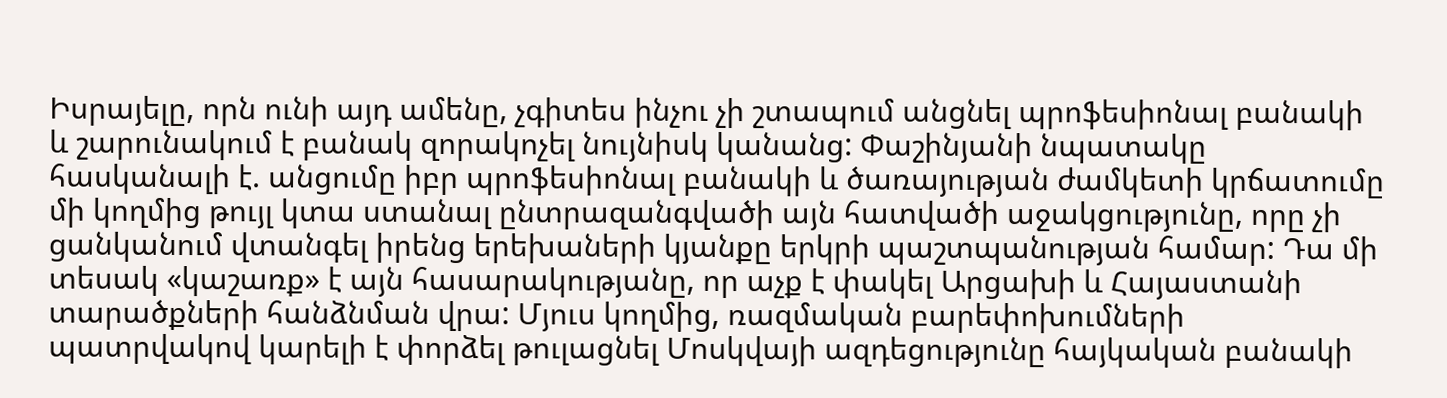Իսրայելը, որն ունի այդ ամենը, չգիտես ինչու չի շտապում անցնել պրոֆեսիոնալ բանակի և շարունակում է բանակ զորակոչել նույնիսկ կանանց: Փաշինյանի նպատակը հասկանալի է. անցումը իբր պրոֆեսիոնալ բանակի և ծառայության ժամկետի կրճատումը մի կողմից թույլ կտա ստանալ ընտրազանգվածի այն հատվածի աջակցությունը, որը չի ցանկանում վտանգել իրենց երեխաների կյանքը երկրի պաշտպանության համար: Դա մի տեսակ «կաշառք» է այն հասարակությանը, որ աչք է փակել Արցախի և Հայաստանի տարածքների հանձնման վրա: Մյուս կողմից, ռազմական բարեփոխումների պատրվակով կարելի է փորձել թուլացնել Մոսկվայի ազդեցությունը հայկական բանակի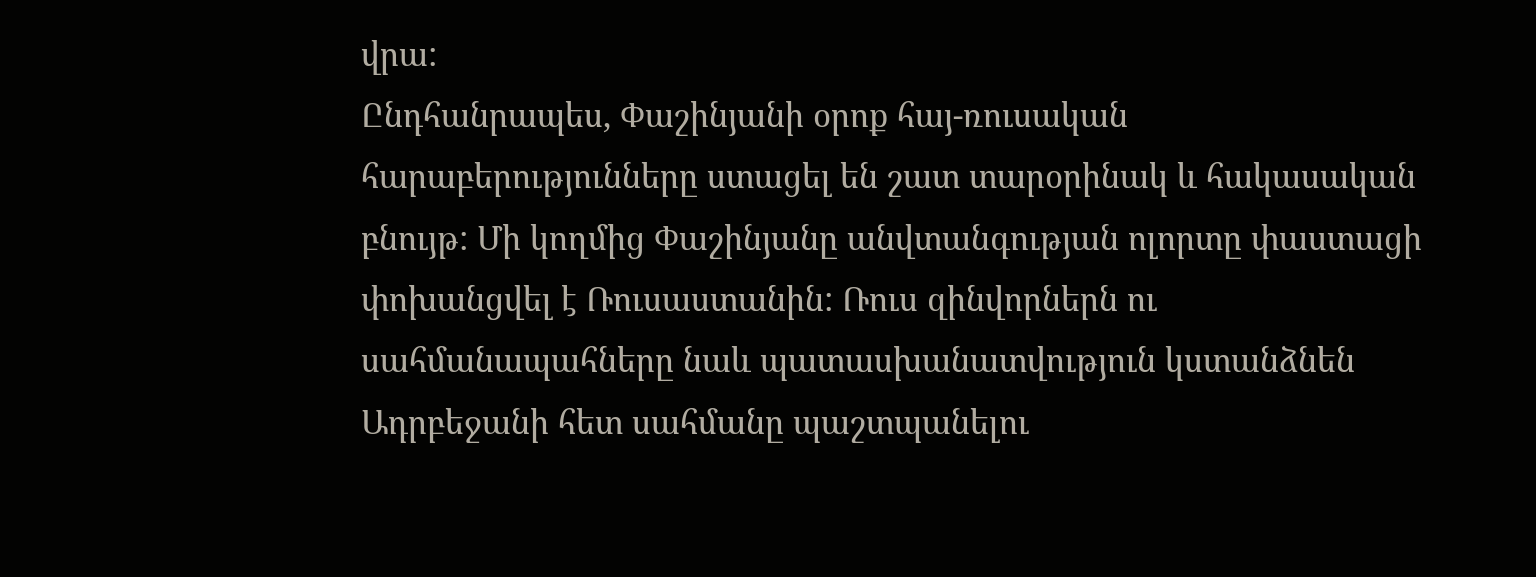վրա:
Ընդհանրապես, Փաշինյանի օրոք հայ-ռուսական հարաբերությունները ստացել են շատ տարօրինակ և հակասական բնույթ: Մի կողմից Փաշինյանը անվտանգության ոլորտը փաստացի փոխանցվել է Ռուսաստանին: Ռուս զինվորներն ու սահմանապահները նաև պատասխանատվություն կստանձնեն Ադրբեջանի հետ սահմանը պաշտպանելու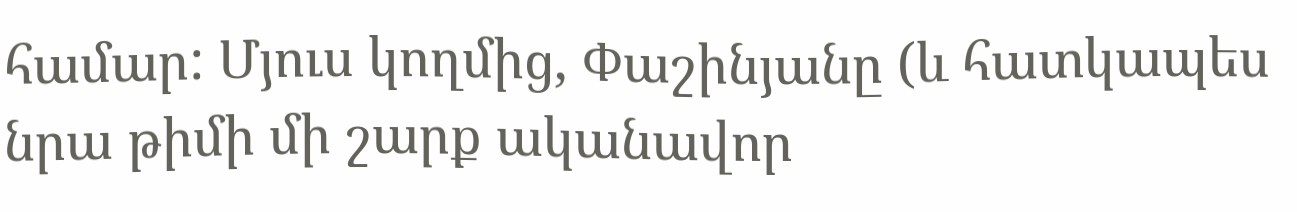համար: Մյուս կողմից, Փաշինյանը (և հատկապես նրա թիմի մի շարք ականավոր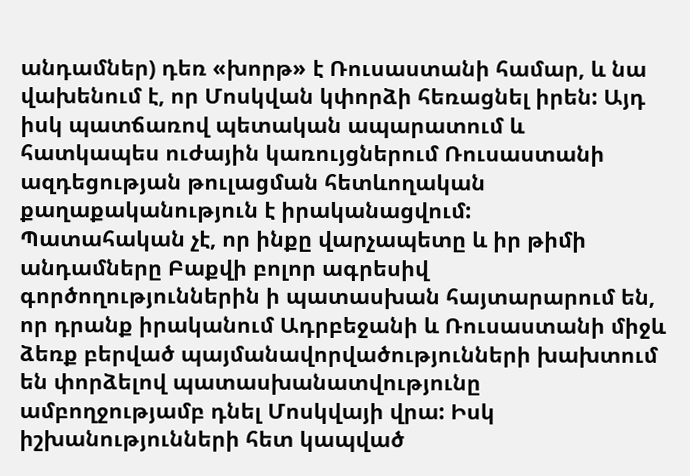անդամներ) դեռ «խորթ» է Ռուսաստանի համար, և նա վախենում է, որ Մոսկվան կփորձի հեռացնել իրեն: Այդ իսկ պատճառով պետական ապարատում և հատկապես ուժային կառույցներում Ռուսաստանի ազդեցության թուլացման հետևողական քաղաքականություն է իրականացվում:
Պատահական չէ, որ ինքը վարչապետը և իր թիմի անդամները Բաքվի բոլոր ագրեսիվ գործողություններին ի պատասխան հայտարարում են, որ դրանք իրականում Ադրբեջանի և Ռուսաստանի միջև ձեռք բերված պայմանավորվածությունների խախտում են փորձելով պատասխանատվությունը ամբողջությամբ դնել Մոսկվայի վրա: Իսկ իշխանությունների հետ կապված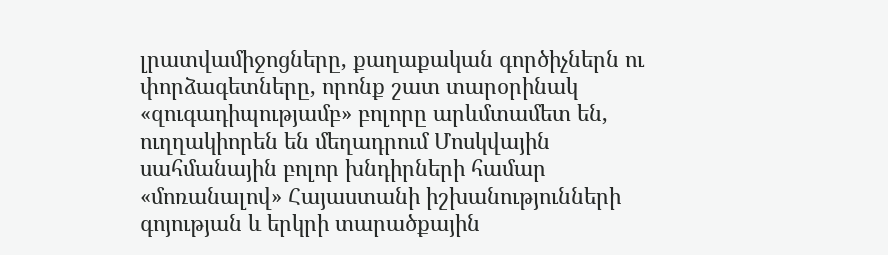լրատվամիջոցները, քաղաքական գործիչներն ու փորձագետները, որոնք շատ տարօրինակ «զուգադիպությամբ» բոլորը արևմտամետ են, ուղղակիորեն են մեղադրում Մոսկվային սահմանային բոլոր խնդիրների համար «մոռանալով» Հայաստանի իշխանությունների գոյության և երկրի տարածքային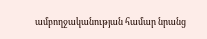ամբողջականության համար նրանց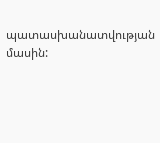պատասխանատվության մասին: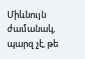Միևնույն ժամանակ, պարզ չէ, թե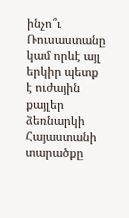ինչո՞ւ Ռուսաստանը կամ որևէ այլ երկիր պետք է ուժային քայլեր ձեռնարկի Հայաստանի տարածքը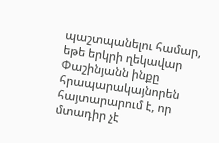պաշտպանելու համար, եթե երկրի ղեկավար Փաշինյանն ինքը հրապարակայնորեն հայտարարում է, որ մտադիր չէ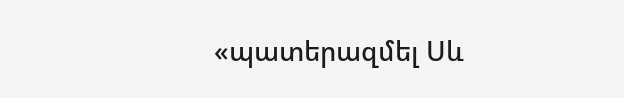«պատերազմել Սև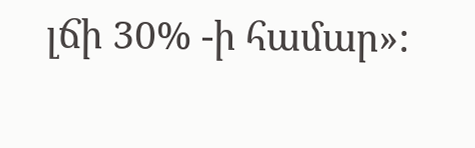լճի 30% -ի համար»: